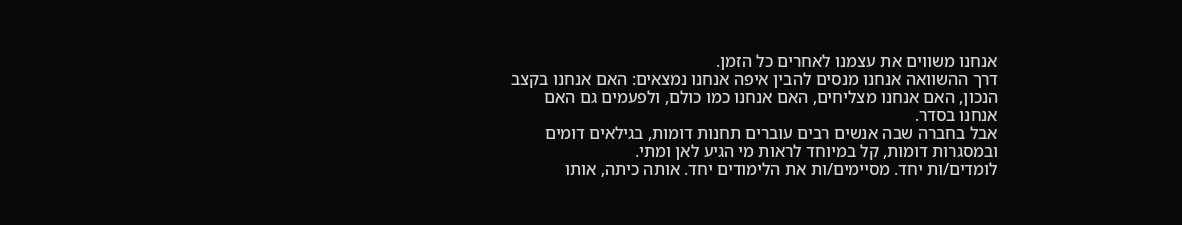אנחנו משווים את עצמנו לאחרים כל הזמן.
דרך ההשוואה אנחנו מנסים להבין איפה אנחנו נמצאים: האם אנחנו בקצב הנכון, האם אנחנו מצליחים, האם אנחנו כמו כולם, ולפעמים גם האם אנחנו בסדר.
אבל בחברה שבה אנשים רבים עוברים תחנות דומות, בגילאים דומים ובמסגרות דומות, קל במיוחד לראות מי הגיע לאן ומתי.
לומדים/ות יחד. מסיימים/ות את הלימודים יחד. אותה כיתה, אותו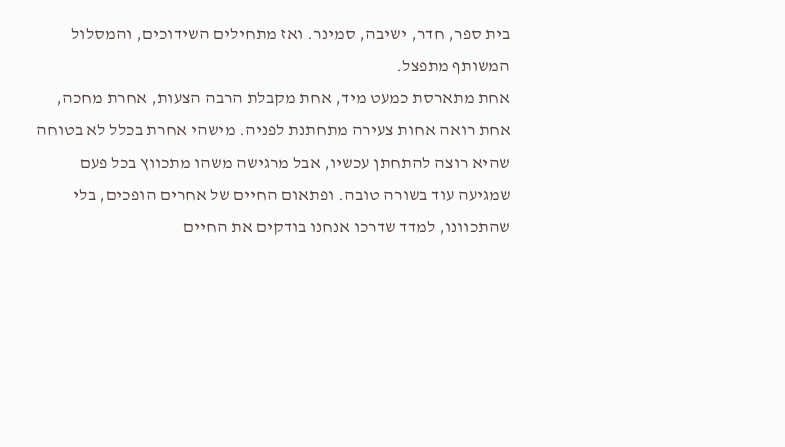בית ספר, חדר, ישיבה, סמינר. ואז מתחילים השידוכים, והמסלול המשותף מתפצל.
אחת מתארסת כמעט מיד, אחת מקבלת הרבה הצעות, אחרת מחכה, אחת רואה אחות צעירה מתחתנת לפניה. מישהי אחרת בכלל לא בטוחה שהיא רוצה להתחתן עכשיו, אבל מרגישה משהו מתכווץ בכל פעם שמגיעה עוד בשורה טובה. ופתאום החיים של אחרים הופכים, בלי שהתכוונו, למדד שדרכו אנחנו בודקים את החיים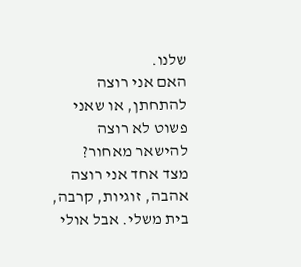שלנו.
האם אני רוצה להתחתן, או שאני פשוט לא רוצה להישאר מאחור?
מצד אחד אני רוצה אהבה, זוגיות, קרבה, בית משלי. אבל אולי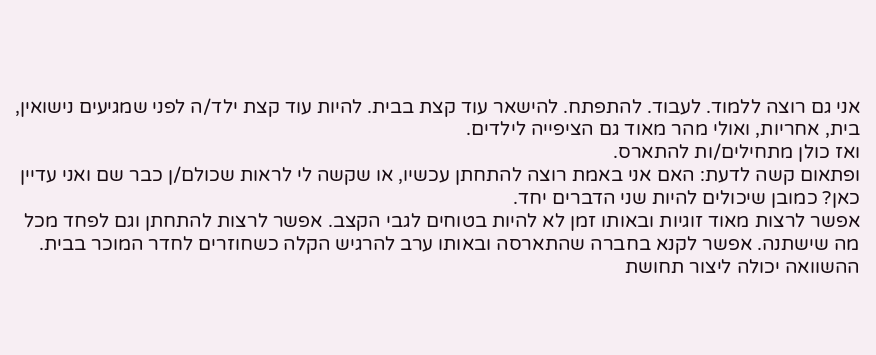אני גם רוצה ללמוד. לעבוד. להתפתח. להישאר עוד קצת בבית. להיות עוד קצת ילד/ה לפני שמגיעים נישואין, בית, אחריות, ואולי מהר מאוד גם הציפייה לילדים.
ואז כולן מתחילים/ות להתארס.
ופתאום קשה לדעת: האם אני באמת רוצה להתחתן עכשיו, או שקשה לי לראות שכולם/ן כבר שם ואני עדיין כאן? כמובן שיכולים להיות שני הדברים יחד.
אפשר לרצות מאוד זוגיות ובאותו זמן לא להיות בטוחים לגבי הקצב. אפשר לרצות להתחתן וגם לפחד מכל מה שישתנה. אפשר לקנא בחברה שהתארסה ובאותו ערב להרגיש הקלה כשחוזרים לחדר המוכר בבית. ההשוואה יכולה ליצור תחושת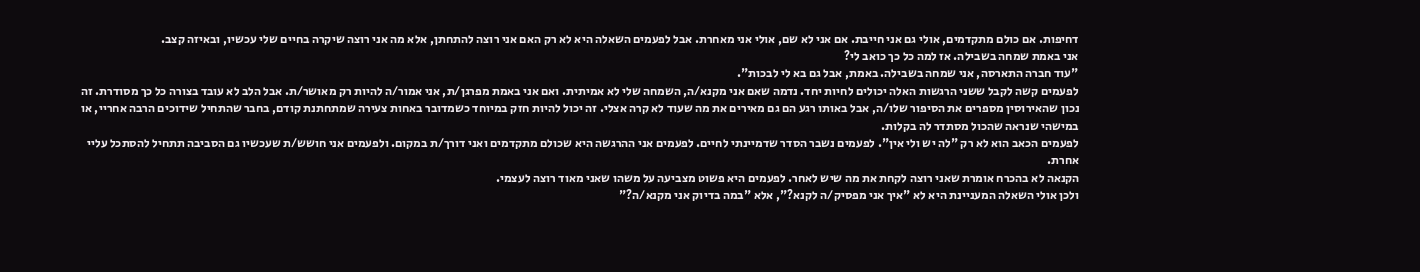דחיפות. אם כולם מתקדמים, אולי גם אני חייבת. אם אני לא שם, אולי אני מאחרת. אבל לפעמים השאלה היא לא רק האם אני רוצה להתחתן, אלא מה אני רוצה שיקרה בחיים שלי עכשיו, ובאיזה קצב.
אני באמת שמחה בשבילה. אז למה כל כך כואב לי?
"עוד חברה התארסה, אני שמחה בשבילה. באמת, אבל גם בא לי לבכות".
לפעמים קשה לקבל ששני הרגשות האלה יכולים לחיות יחד. נדמה שאם אני מקנא/ה, השמחה שלי לא אמיתית. ואם אני באמת מפרגן/ת, אני אמור/ה להיות רק מאושר/ת. אבל הלב לא עובד בצורה כל כך מסודרת. זה נכון שהאירוסין מספרים את הסיפור שלו/ה, אבל באותו רגע הם גם מאירים את מה שעוד לא קרה אצלי. זה יכול להיות חזק במיוחד כשמדובר באחות צעירה שמתחתנת קודם, בחבר שהתחיל שידוכים הרבה אחריי, או במישהי שנראה שהכול מסתדר לה בקלות.
לפעמים הכאב הוא לא רק "לה יש ולי אין". לפעמים נשבר הסדר שדמיינתי לחיים. לפעמים אני ההרגשה היא שכולם מתקדמים ואני דורך/ת במקום. ולפעמים אני חושש/ת שעכשיו גם הסביבה תתחיל להסתכל עליי אחרת.
הקנאה לא בהכרח אומרת שאני רוצה לקחת את מה שיש לאחר. לפעמים היא פשוט מצביעה על משהו שאני מאוד רוצה לעצמי.
ולכן אולי השאלה המעניינת היא לא "איך אני מפסיק/ה לקנא?", אלא "במה בדיוק אני מקנא/ה?"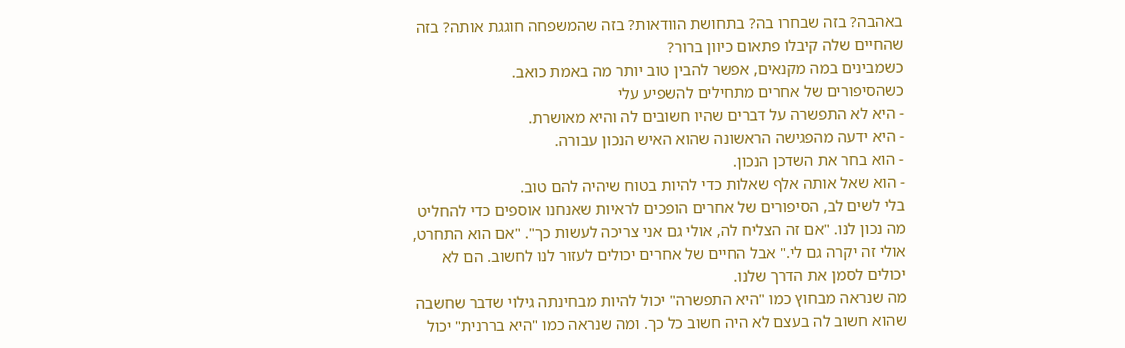באהבה? בזה שבחרו בה? בתחושת הוודאות? בזה שהמשפחה חוגגת אותה? בזה שהחיים שלה קיבלו פתאום כיוון ברור?
כשמבינים במה מקנאים, אפשר להבין טוב יותר מה באמת כואב.
כשהסיפורים של אחרים מתחילים להשפיע עלי
- היא לא התפשרה על דברים שהיו חשובים לה והיא מאושרת.
- היא ידעה מהפגישה הראשונה שהוא האיש הנכון עבורה.
- הוא בחר את השדכן הנכון.
- הוא שאל אותה אלף שאלות כדי להיות בטוח שיהיה להם טוב.
בלי לשים לב, הסיפורים של אחרים הופכים לראיות שאנחנו אוספים כדי להחליט מה נכון לנו. "אם זה הצליח לה, אולי גם אני צריכה לעשות כך". "אם הוא התחרט, אולי זה יקרה גם לי." אבל החיים של אחרים יכולים לעזור לנו לחשוב. הם לא יכולים לסמן את הדרך שלנו.
מה שנראה מבחוץ כמו "היא התפשרה" יכול להיות מבחינתה גילוי שדבר שחשבה שהוא חשוב לה בעצם לא היה חשוב כל כך. ומה שנראה כמו "היא בררנית" יכול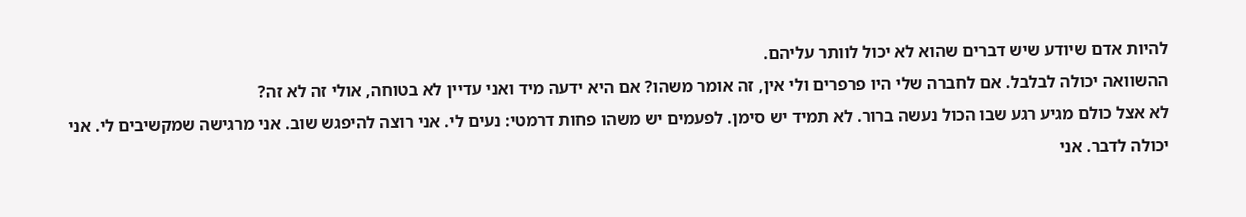להיות אדם שיודע שיש דברים שהוא לא יכול לוותר עליהם.
ההשוואה יכולה לבלבל. אם לחברה שלי היו פרפרים ולי אין, זה אומר משהו? אם היא ידעה מיד ואני עדיין לא בטוחה, אולי זה לא זה?
לא אצל כולם מגיע רגע שבו הכול נעשה ברור. לא תמיד יש סימן. לפעמים יש משהו פחות דרמטי: נעים לי. אני רוצה להיפגש שוב. אני מרגישה שמקשיבים לי. אני יכולה לדבר. אני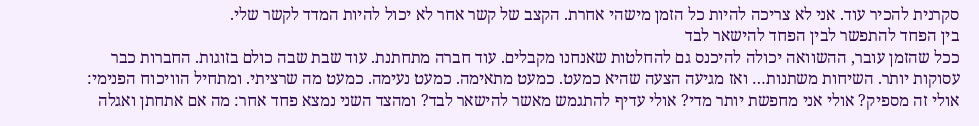סקרנית להכיר עוד. אני לא צריכה להיות כל הזמן מישהי אחרת. הקצב של קשר אחר לא יכול להיות המדד לקשר שלי.
בין הפחד להתפשר לבין הפחד להישאר לבד
ככל שהזמן עובר, ההשוואה יכולה להיכנס גם להחלטות שאנחנו מקבלים. עוד חברה מתחתנת. עוד שבת שבה כולם בזוגות. החברות כבר עסוקות יותר. השיחות משתנות… ואז מגיעה הצעה שהיא כמעט. כמעט מתאימה. כמעט נעימה. כמעט מה שרציתי. ומתחיל הוויכוח הפנימי: אולי זה מספיק? אולי אני מחפשת יותר מדי? אולי עדיף להתגמש מאשר להישאר לבד? ומהצד השני נמצא פחד אחר: מה אם אתחתן ואגלה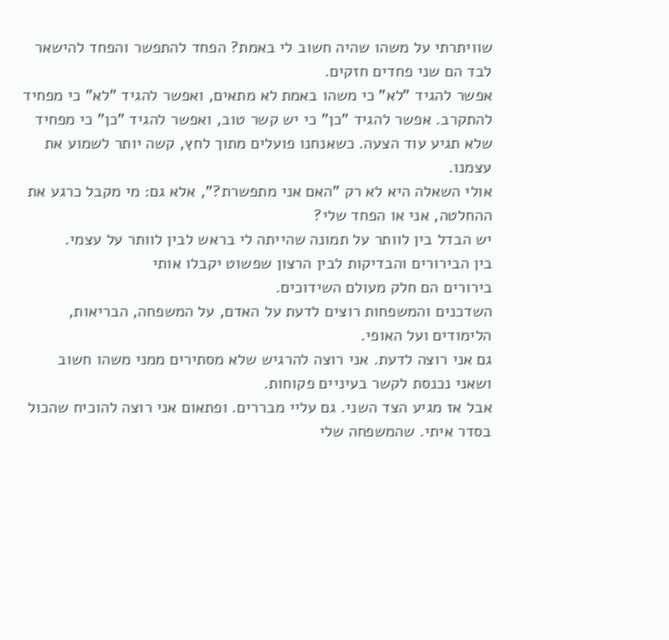שוויתרתי על משהו שהיה חשוב לי באמת? הפחד להתפשר והפחד להישאר לבד הם שני פחדים חזקים.
אפשר להגיד "לא" כי משהו באמת לא מתאים, ואפשר להגיד "לא" כי מפחיד להתקרב. אפשר להגיד "כן" כי יש קשר טוב, ואפשר להגיד "כן" כי מפחיד שלא תגיע עוד הצעה. כשאנחנו פועלים מתוך לחץ, קשה יותר לשמוע את עצמנו.
אולי השאלה היא לא רק "האם אני מתפשרת?", אלא גם: מי מקבל כרגע את ההחלטה, אני או הפחד שלי?
יש הבדל בין לוותר על תמונה שהייתה לי בראש לבין לוותר על עצמי.
בין הבירורים והבדיקות לבין הרצון שפשוט יקבלו אותי
בירורים הם חלק מעולם השידוכים.
השדכנים והמשפחות רוצים לדעת על האדם, על המשפחה, הבריאות, הלימודים ועל האופי.
גם אני רוצה לדעת. אני רוצה להרגיש שלא מסתירים ממני משהו חשוב ושאני נכנסת לקשר בעיניים פקוחות.
אבל אז מגיע הצד השני. גם עליי מבררים. ופתאום אני רוצה להוכיח שהכול בסדר איתי. שהמשפחה שלי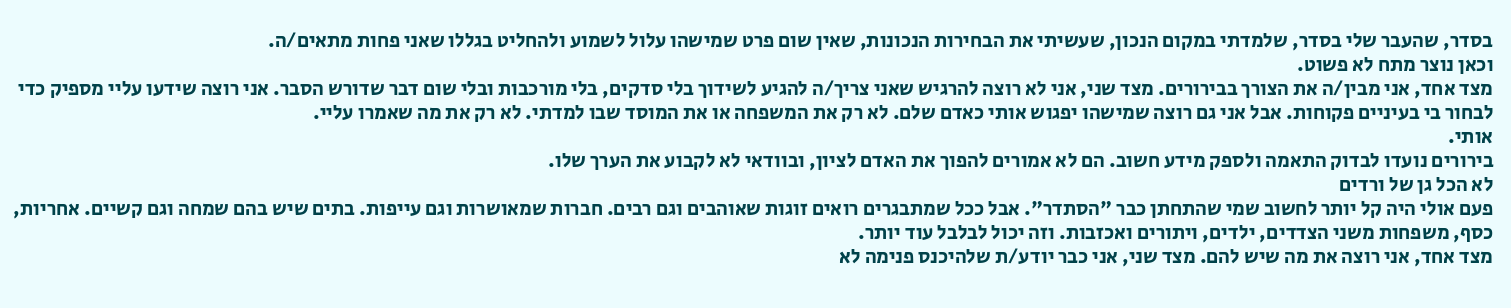בסדר, שהעבר שלי בסדר, שלמדתי במקום הנכון, שעשיתי את הבחירות הנכונות, שאין שום פרט שמישהו עלול לשמוע ולהחליט בגללו שאני פחות מתאים/ה.
וכאן נוצר מתח לא פשוט.
מצד אחד, אני מבין/ה את הצורך בבירורים. מצד שני, אני לא רוצה להרגיש שאני צריך/ה להגיע לשידוך בלי סדקים, בלי מורכבות ובלי שום דבר שדורש הסבר. אני רוצה שידעו עליי מספיק כדי לבחור בי בעיניים פקוחות. אבל אני גם רוצה שמישהו יפגוש אותי כאדם שלם. לא רק את המשפחה או את המוסד שבו למדתי. לא רק את מה שאמרו עליי.
אותי.
בירורים נועדו לבדוק התאמה ולספק מידע חשוב. הם לא אמורים להפוך את האדם לציון, ובוודאי לא לקבוע את הערך שלו.
לא הכל גן של ורדים
פעם אולי היה קל יותר לחשוב שמי שהתחתן כבר "הסתדר". אבל ככל שמתבגרים רואים זוגות שאוהבים וגם רבים. חברות שמאושרות וגם עייפות. בתים שיש בהם שמחה וגם קשיים. אחריות, כסף, משפחות משני הצדדים, ילדים, ויתורים ואכזבות. וזה יכול לבלבל עוד יותר.
מצד אחד, אני רוצה את מה שיש להם. מצד שני, אני כבר יודע/ת שלהיכנס פנימה לא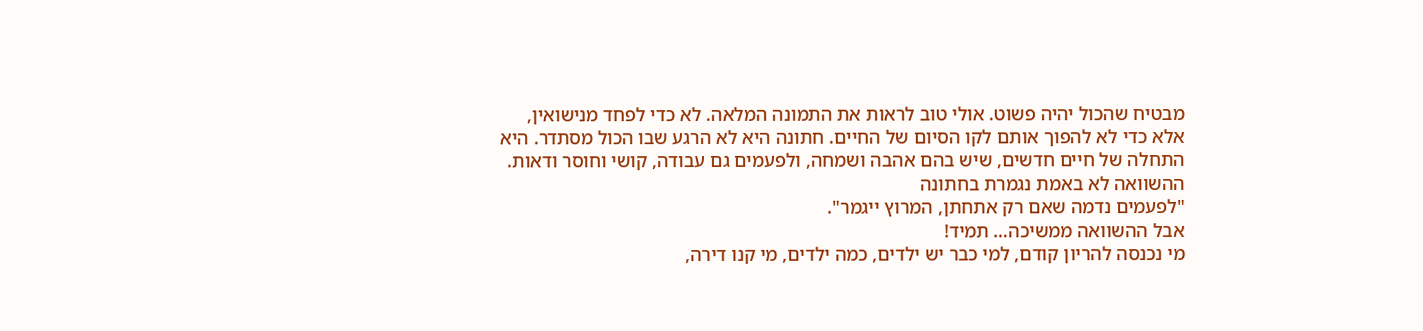מבטיח שהכול יהיה פשוט. אולי טוב לראות את התמונה המלאה. לא כדי לפחד מנישואין, אלא כדי לא להפוך אותם לקו הסיום של החיים. חתונה היא לא הרגע שבו הכול מסתדר. היא התחלה של חיים חדשים, שיש בהם אהבה ושמחה, ולפעמים גם עבודה, קושי וחוסר ודאות.
ההשוואה לא באמת נגמרת בחתונה
"לפעמים נדמה שאם רק אתחתן, המרוץ ייגמר".
אבל ההשוואה ממשיכה… תמיד!
מי נכנסה להריון קודם, למי כבר יש ילדים, כמה ילדים, מי קנו דירה,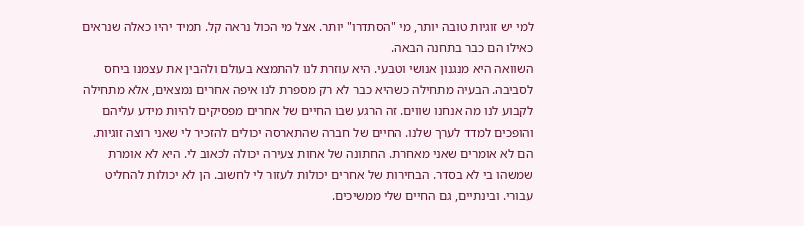למי יש זוגיות טובה יותר, מי "הסתדרו" יותר. אצל מי הכול נראה קל. תמיד יהיו כאלה שנראים כאילו הם כבר בתחנה הבאה.
השוואה היא מנגנון אנושי וטבעי. היא עוזרת לנו להתמצא בעולם ולהבין את עצמנו ביחס לסביבה. הבעיה מתחילה כשהיא כבר לא רק מספרת לנו איפה אחרים נמצאים, אלא מתחילה לקבוע לנו מה אנחנו שווים. זה הרגע שבו החיים של אחרים מפסיקים להיות מידע עליהם והופכים למדד לערך שלנו. החיים של חברה שהתארסה יכולים להזכיר לי שאני רוצה זוגיות. הם לא אומרים שאני מאחרת. החתונה של אחות צעירה יכולה לכאוב לי. היא לא אומרת שמשהו בי לא בסדר. הבחירות של אחרים יכולות לעזור לי לחשוב. הן לא יכולות להחליט עבורי. ובינתיים, גם החיים שלי ממשיכים.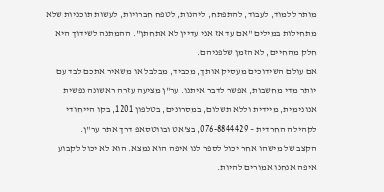מותר ללמוד, לעבוד, להתפתח, ליהנות, לטפח חברויות, לעשות תוכניות שלא מתחילות במילים "אם עד אז אני עדיין לא אתחתן". ההמתנה לשידוך היא חלק מהחיים, לא הזמן שלפניהם.
אם עולם השידוכים מעסיק אותך, מכביד, מבלבל או משאיר אתכם לבד עם יותר מדי מחשבות, אפשר לדבר איתנו. ער"ן מציעה עזרה ראשונה נפשית אנונימית, מיידית וללא תשלום, במסרונים, בטלפון 1201, בקו הייחודי לקהילה החרדית – 076-8844429, בצ'אט ובווטסאפ דרך אתר ער"ן.
הקצב של מישהו אחר יכול לספר לנו איפה הוא נמצא. הוא לא יכול לקבוע איפה אנחנו אמורים להיות.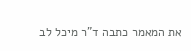את המאמר כתבה ד"ר מיכל לב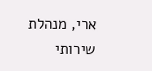ארי, מנהלת שירותי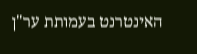האינטרנט בעמותת ער"ן